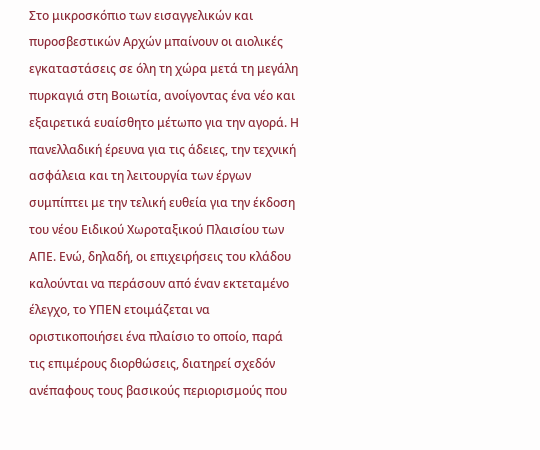Στο μικροσκόπιο των εισαγγελικών και πυροσβεστικών Αρχών μπαίνουν οι αιολικές εγκαταστάσεις σε όλη τη χώρα μετά τη μεγάλη πυρκαγιά στη Βοιωτία, ανοίγοντας ένα νέο και εξαιρετικά ευαίσθητο μέτωπο για την αγορά. Η πανελλαδική έρευνα για τις άδειες, την τεχνική ασφάλεια και τη λειτουργία των έργων συμπίπτει με την τελική ευθεία για την έκδοση του νέου Ειδικού Χωροταξικού Πλαισίου των ΑΠΕ. Ενώ, δηλαδή, οι επιχειρήσεις του κλάδου καλούνται να περάσουν από έναν εκτεταμένο έλεγχο, το ΥΠΕΝ ετοιμάζεται να οριστικοποιήσει ένα πλαίσιο το οποίο, παρά τις επιμέρους διορθώσεις, διατηρεί σχεδόν ανέπαφους τους βασικούς περιορισμούς που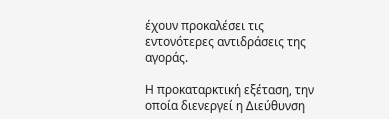έχουν προκαλέσει τις εντονότερες αντιδράσεις της αγοράς.

Η προκαταρκτική εξέταση, την οποία διενεργεί η Διεύθυνση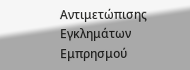Αντιμετώπισης Εγκλημάτων Εμπρησμού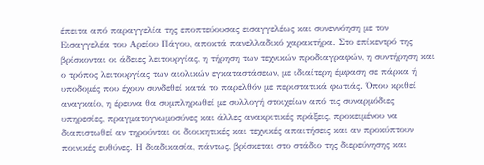έπειτα από παραγγελία της εποπτεύουσας εισαγγελέως και συνεννόηση με τον Εισαγγελέα του Αρείου Πάγου, αποκτά πανελλαδικό χαρακτήρα. Στο επίκεντρό της βρίσκονται οι άδειες λειτουργίας, η τήρηση των τεχνικών προδιαγραφών, η συντήρηση και ο τρόπος λειτουργίας των αιολικών εγκαταστάσεων, με ιδιαίτερη έμφαση σε πάρκα ή υποδομές που έχουν συνδεθεί κατά το παρελθόν με περιστατικά φωτιάς. Όπου κριθεί αναγκαίο, η έρευνα θα συμπληρωθεί με συλλογή στοιχείων από τις συναρμόδιες υπηρεσίες, πραγματογνωμοσύνες και άλλες ανακριτικές πράξεις, προκειμένου να διαπιστωθεί αν τηρούνται οι διοικητικές και τεχνικές απαιτήσεις και αν προκύπτουν ποινικές ευθύνες. Η διαδικασία, πάντως, βρίσκεται στο στάδιο της διερεύνησης και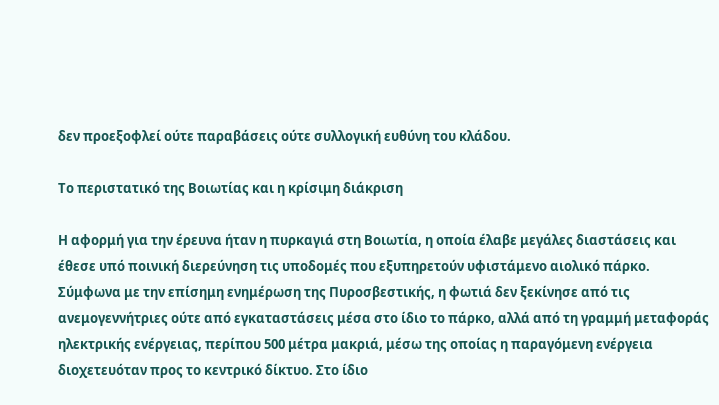δεν προεξοφλεί ούτε παραβάσεις ούτε συλλογική ευθύνη του κλάδου.

Το περιστατικό της Βοιωτίας και η κρίσιμη διάκριση

Η αφορμή για την έρευνα ήταν η πυρκαγιά στη Βοιωτία, η οποία έλαβε μεγάλες διαστάσεις και έθεσε υπό ποινική διερεύνηση τις υποδομές που εξυπηρετούν υφιστάμενο αιολικό πάρκο. Σύμφωνα με την επίσημη ενημέρωση της Πυροσβεστικής, η φωτιά δεν ξεκίνησε από τις ανεμογεννήτριες ούτε από εγκαταστάσεις μέσα στο ίδιο το πάρκο, αλλά από τη γραμμή μεταφοράς ηλεκτρικής ενέργειας, περίπου 500 μέτρα μακριά, μέσω της οποίας η παραγόμενη ενέργεια διοχετευόταν προς το κεντρικό δίκτυο. Στο ίδιο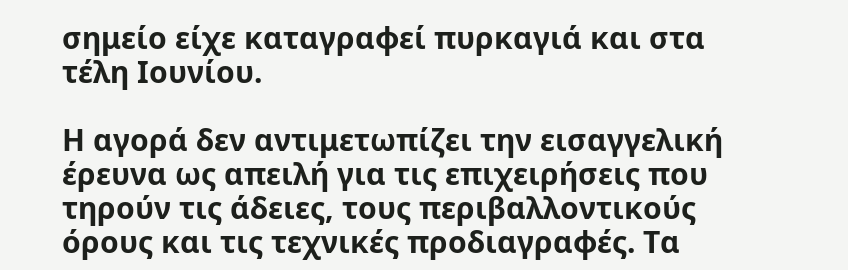σημείο είχε καταγραφεί πυρκαγιά και στα τέλη Ιουνίου.

Η αγορά δεν αντιμετωπίζει την εισαγγελική έρευνα ως απειλή για τις επιχειρήσεις που τηρούν τις άδειες, τους περιβαλλοντικούς όρους και τις τεχνικές προδιαγραφές. Τα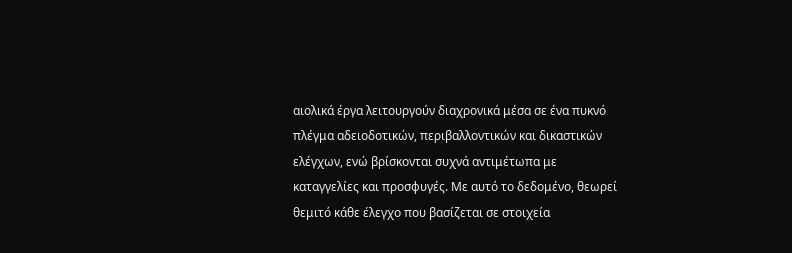αιολικά έργα λειτουργούν διαχρονικά μέσα σε ένα πυκνό πλέγμα αδειοδοτικών, περιβαλλοντικών και δικαστικών ελέγχων, ενώ βρίσκονται συχνά αντιμέτωπα με καταγγελίες και προσφυγές. Με αυτό το δεδομένο, θεωρεί θεμιτό κάθε έλεγχο που βασίζεται σε στοιχεία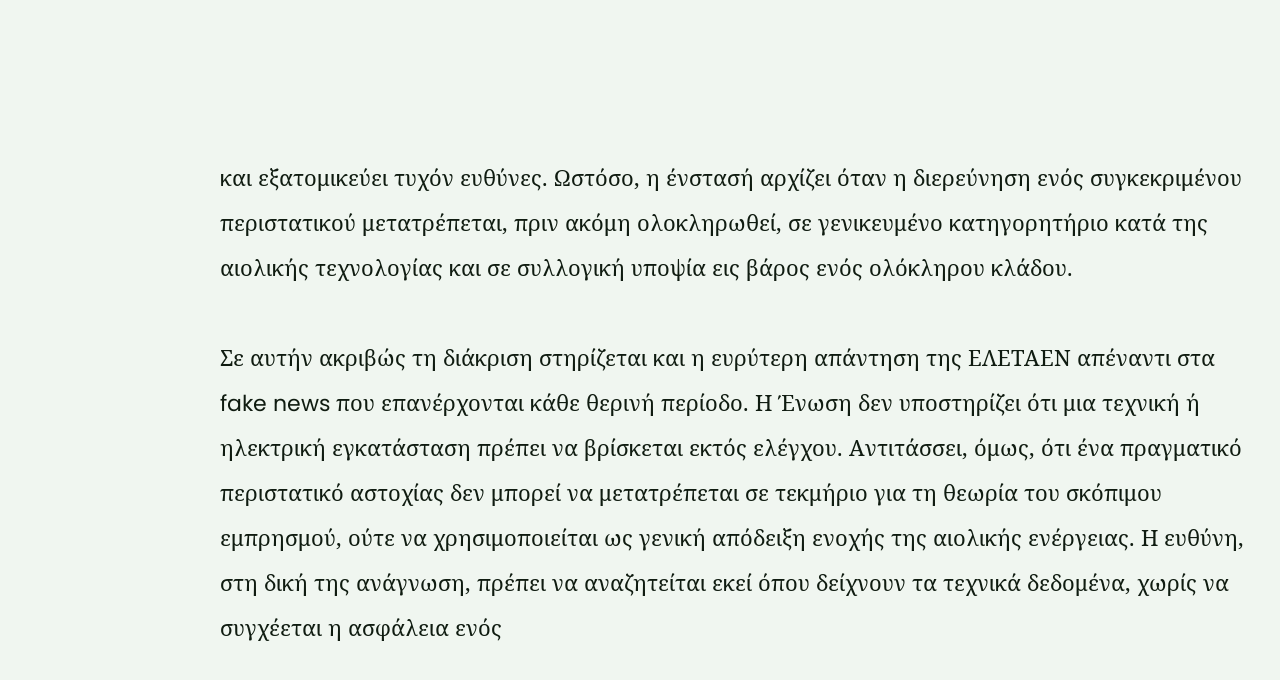και εξατομικεύει τυχόν ευθύνες. Ωστόσο, η ένστασή αρχίζει όταν η διερεύνηση ενός συγκεκριμένου περιστατικού μετατρέπεται, πριν ακόμη ολοκληρωθεί, σε γενικευμένο κατηγορητήριο κατά της αιολικής τεχνολογίας και σε συλλογική υποψία εις βάρος ενός ολόκληρου κλάδου.

Σε αυτήν ακριβώς τη διάκριση στηρίζεται και η ευρύτερη απάντηση της ΕΛΕΤΑΕΝ απέναντι στα fake news που επανέρχονται κάθε θερινή περίοδο. Η Ένωση δεν υποστηρίζει ότι μια τεχνική ή ηλεκτρική εγκατάσταση πρέπει να βρίσκεται εκτός ελέγχου. Αντιτάσσει, όμως, ότι ένα πραγματικό περιστατικό αστοχίας δεν μπορεί να μετατρέπεται σε τεκμήριο για τη θεωρία του σκόπιμου εμπρησμού, ούτε να χρησιμοποιείται ως γενική απόδειξη ενοχής της αιολικής ενέργειας. Η ευθύνη, στη δική της ανάγνωση, πρέπει να αναζητείται εκεί όπου δείχνουν τα τεχνικά δεδομένα, χωρίς να συγχέεται η ασφάλεια ενός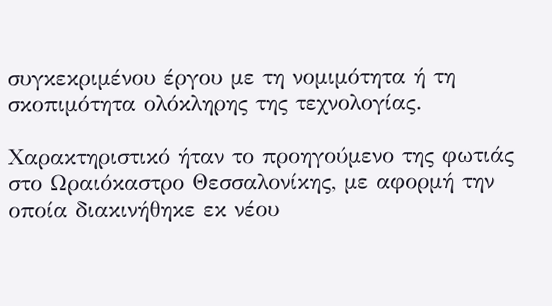συγκεκριμένου έργου με τη νομιμότητα ή τη σκοπιμότητα ολόκληρης της τεχνολογίας.

Χαρακτηριστικό ήταν το προηγούμενο της φωτιάς στο Ωραιόκαστρο Θεσσαλονίκης, με αφορμή την οποία διακινήθηκε εκ νέου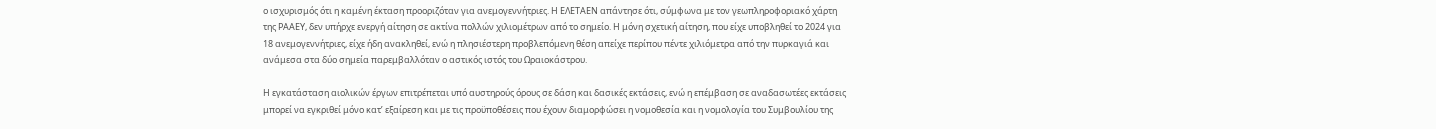ο ισχυρισμός ότι η καμένη έκταση προοριζόταν για ανεμογεννήτριες. Η ΕΛΕΤΑΕΝ απάντησε ότι, σύμφωνα με τον γεωπληροφοριακό χάρτη της ΡΑΑΕΥ, δεν υπήρχε ενεργή αίτηση σε ακτίνα πολλών χιλιομέτρων από το σημείο. Η μόνη σχετική αίτηση, που είχε υποβληθεί το 2024 για 18 ανεμογεννήτριες, είχε ήδη ανακληθεί, ενώ η πλησιέστερη προβλεπόμενη θέση απείχε περίπου πέντε χιλιόμετρα από την πυρκαγιά και ανάμεσα στα δύο σημεία παρεμβαλλόταν ο αστικός ιστός του Ωραιοκάστρου.

Η εγκατάσταση αιολικών έργων επιτρέπεται υπό αυστηρούς όρους σε δάση και δασικές εκτάσεις, ενώ η επέμβαση σε αναδασωτέες εκτάσεις μπορεί να εγκριθεί μόνο κατ’ εξαίρεση και με τις προϋποθέσεις που έχουν διαμορφώσει η νομοθεσία και η νομολογία του Συμβουλίου της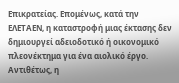Επικρατείας. Επομένως, κατά την ΕΛΕΤΑΕΝ, η καταστροφή μιας έκτασης δεν δημιουργεί αδειοδοτικό ή οικονομικό πλεονέκτημα για ένα αιολικό έργο. Αντιθέτως, η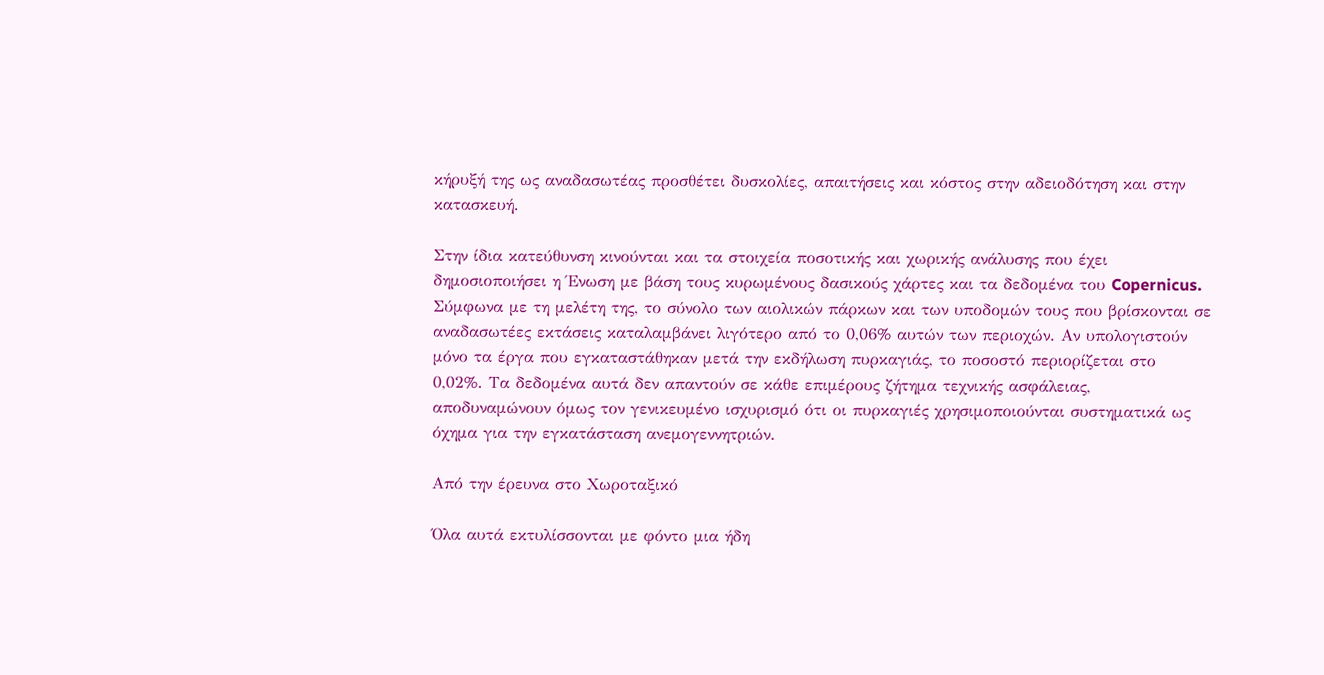κήρυξή της ως αναδασωτέας προσθέτει δυσκολίες, απαιτήσεις και κόστος στην αδειοδότηση και στην κατασκευή.

Στην ίδια κατεύθυνση κινούνται και τα στοιχεία ποσοτικής και χωρικής ανάλυσης που έχει δημοσιοποιήσει η Ένωση με βάση τους κυρωμένους δασικούς χάρτες και τα δεδομένα του Copernicus. Σύμφωνα με τη μελέτη της, το σύνολο των αιολικών πάρκων και των υποδομών τους που βρίσκονται σε αναδασωτέες εκτάσεις καταλαμβάνει λιγότερο από το 0,06% αυτών των περιοχών. Αν υπολογιστούν μόνο τα έργα που εγκαταστάθηκαν μετά την εκδήλωση πυρκαγιάς, το ποσοστό περιορίζεται στο 0,02%. Τα δεδομένα αυτά δεν απαντούν σε κάθε επιμέρους ζήτημα τεχνικής ασφάλειας, αποδυναμώνουν όμως τον γενικευμένο ισχυρισμό ότι οι πυρκαγιές χρησιμοποιούνται συστηματικά ως όχημα για την εγκατάσταση ανεμογεννητριών.

Από την έρευνα στο Χωροταξικό

Όλα αυτά εκτυλίσσονται με φόντο μια ήδη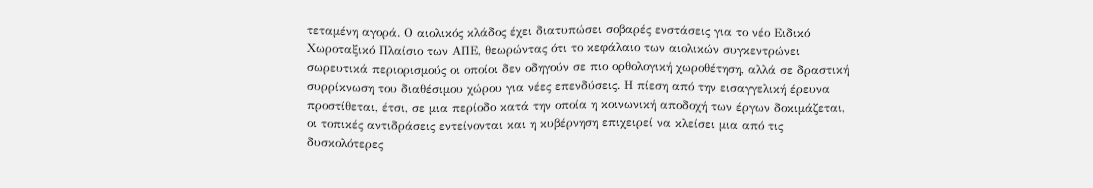τεταμένη αγορά. Ο αιολικός κλάδος έχει διατυπώσει σοβαρές ενστάσεις για το νέο Ειδικό Χωροταξικό Πλαίσιο των ΑΠΕ, θεωρώντας ότι το κεφάλαιο των αιολικών συγκεντρώνει σωρευτικά περιορισμούς οι οποίοι δεν οδηγούν σε πιο ορθολογική χωροθέτηση, αλλά σε δραστική συρρίκνωση του διαθέσιμου χώρου για νέες επενδύσεις. Η πίεση από την εισαγγελική έρευνα προστίθεται, έτσι, σε μια περίοδο κατά την οποία η κοινωνική αποδοχή των έργων δοκιμάζεται, οι τοπικές αντιδράσεις εντείνονται και η κυβέρνηση επιχειρεί να κλείσει μια από τις δυσκολότερες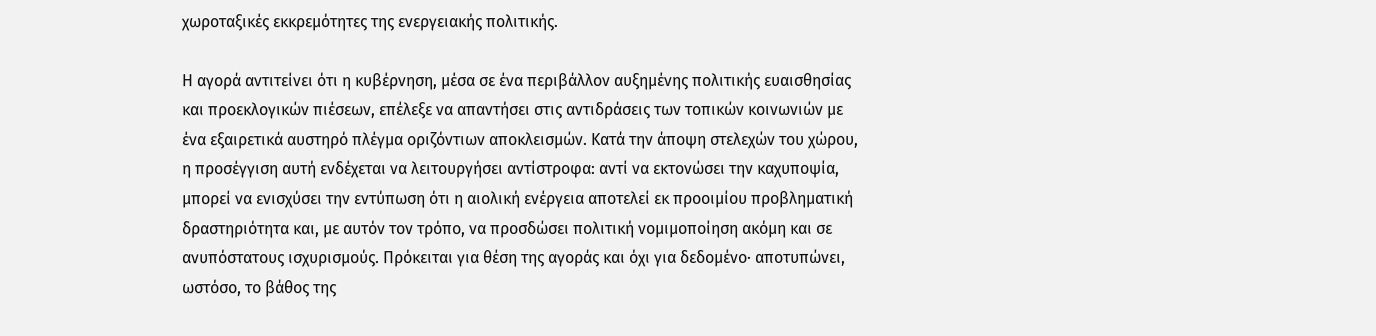χωροταξικές εκκρεμότητες της ενεργειακής πολιτικής.

Η αγορά αντιτείνει ότι η κυβέρνηση, μέσα σε ένα περιβάλλον αυξημένης πολιτικής ευαισθησίας και προεκλογικών πιέσεων, επέλεξε να απαντήσει στις αντιδράσεις των τοπικών κοινωνιών με ένα εξαιρετικά αυστηρό πλέγμα οριζόντιων αποκλεισμών. Κατά την άποψη στελεχών του χώρου, η προσέγγιση αυτή ενδέχεται να λειτουργήσει αντίστροφα: αντί να εκτονώσει την καχυποψία, μπορεί να ενισχύσει την εντύπωση ότι η αιολική ενέργεια αποτελεί εκ προοιμίου προβληματική δραστηριότητα και, με αυτόν τον τρόπο, να προσδώσει πολιτική νομιμοποίηση ακόμη και σε ανυπόστατους ισχυρισμούς. Πρόκειται για θέση της αγοράς και όχι για δεδομένο· αποτυπώνει, ωστόσο, το βάθος της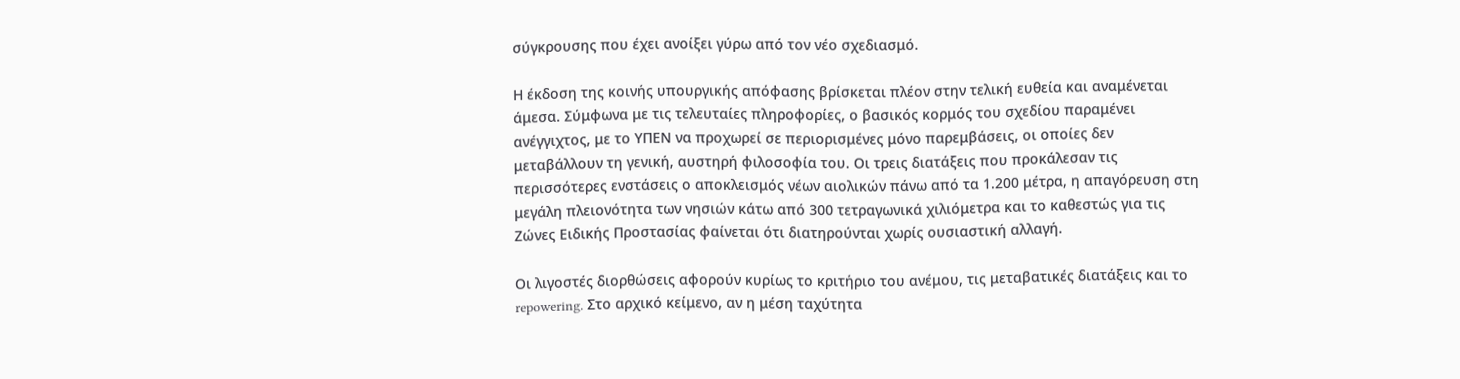σύγκρουσης που έχει ανοίξει γύρω από τον νέο σχεδιασμό.

Η έκδοση της κοινής υπουργικής απόφασης βρίσκεται πλέον στην τελική ευθεία και αναμένεται άμεσα. Σύμφωνα με τις τελευταίες πληροφορίες, ο βασικός κορμός του σχεδίου παραμένει ανέγγιχτος, με το ΥΠΕΝ να προχωρεί σε περιορισμένες μόνο παρεμβάσεις, οι οποίες δεν μεταβάλλουν τη γενική, αυστηρή φιλοσοφία του. Οι τρεις διατάξεις που προκάλεσαν τις περισσότερες ενστάσεις ο αποκλεισμός νέων αιολικών πάνω από τα 1.200 μέτρα, η απαγόρευση στη μεγάλη πλειονότητα των νησιών κάτω από 300 τετραγωνικά χιλιόμετρα και το καθεστώς για τις Ζώνες Ειδικής Προστασίας φαίνεται ότι διατηρούνται χωρίς ουσιαστική αλλαγή.

Οι λιγοστές διορθώσεις αφορούν κυρίως το κριτήριο του ανέμου, τις μεταβατικές διατάξεις και το repowering. Στο αρχικό κείμενο, αν η μέση ταχύτητα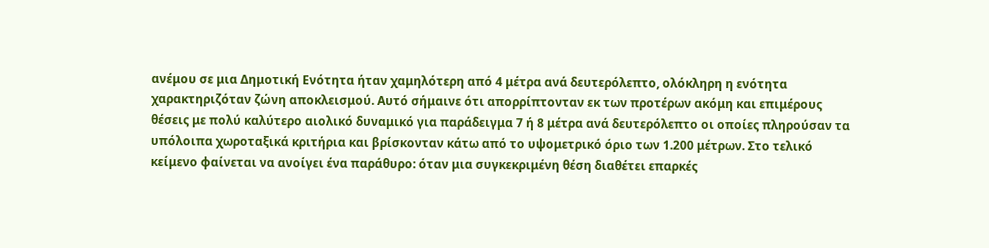ανέμου σε μια Δημοτική Ενότητα ήταν χαμηλότερη από 4 μέτρα ανά δευτερόλεπτο, ολόκληρη η ενότητα χαρακτηριζόταν ζώνη αποκλεισμού. Αυτό σήμαινε ότι απορρίπτονταν εκ των προτέρων ακόμη και επιμέρους θέσεις με πολύ καλύτερο αιολικό δυναμικό για παράδειγμα 7 ή 8 μέτρα ανά δευτερόλεπτο οι οποίες πληρούσαν τα υπόλοιπα χωροταξικά κριτήρια και βρίσκονταν κάτω από το υψομετρικό όριο των 1.200 μέτρων. Στο τελικό κείμενο φαίνεται να ανοίγει ένα παράθυρο: όταν μια συγκεκριμένη θέση διαθέτει επαρκές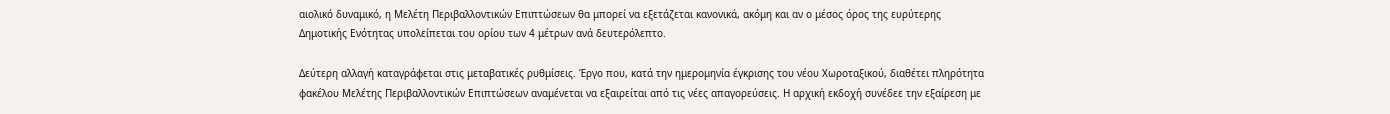αιολικό δυναμικό, η Μελέτη Περιβαλλοντικών Επιπτώσεων θα μπορεί να εξετάζεται κανονικά, ακόμη και αν ο μέσος όρος της ευρύτερης Δημοτικής Ενότητας υπολείπεται του ορίου των 4 μέτρων ανά δευτερόλεπτο.

Δεύτερη αλλαγή καταγράφεται στις μεταβατικές ρυθμίσεις. Έργο που, κατά την ημερομηνία έγκρισης του νέου Χωροταξικού, διαθέτει πληρότητα φακέλου Μελέτης Περιβαλλοντικών Επιπτώσεων αναμένεται να εξαιρείται από τις νέες απαγορεύσεις. Η αρχική εκδοχή συνέδεε την εξαίρεση με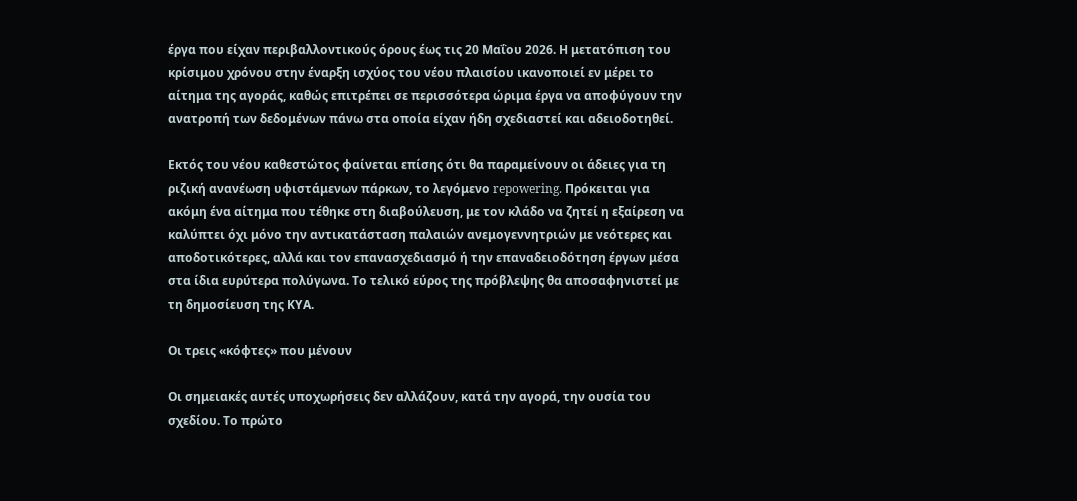έργα που είχαν περιβαλλοντικούς όρους έως τις 20 Μαΐου 2026. Η μετατόπιση του κρίσιμου χρόνου στην έναρξη ισχύος του νέου πλαισίου ικανοποιεί εν μέρει το αίτημα της αγοράς, καθώς επιτρέπει σε περισσότερα ώριμα έργα να αποφύγουν την ανατροπή των δεδομένων πάνω στα οποία είχαν ήδη σχεδιαστεί και αδειοδοτηθεί.

Εκτός του νέου καθεστώτος φαίνεται επίσης ότι θα παραμείνουν οι άδειες για τη ριζική ανανέωση υφιστάμενων πάρκων, το λεγόμενο repowering. Πρόκειται για ακόμη ένα αίτημα που τέθηκε στη διαβούλευση, με τον κλάδο να ζητεί η εξαίρεση να καλύπτει όχι μόνο την αντικατάσταση παλαιών ανεμογεννητριών με νεότερες και αποδοτικότερες, αλλά και τον επανασχεδιασμό ή την επαναδειοδότηση έργων μέσα στα ίδια ευρύτερα πολύγωνα. Το τελικό εύρος της πρόβλεψης θα αποσαφηνιστεί με τη δημοσίευση της ΚΥΑ.

Οι τρεις «κόφτες» που μένουν

Οι σημειακές αυτές υποχωρήσεις δεν αλλάζουν, κατά την αγορά, την ουσία του σχεδίου. Το πρώτο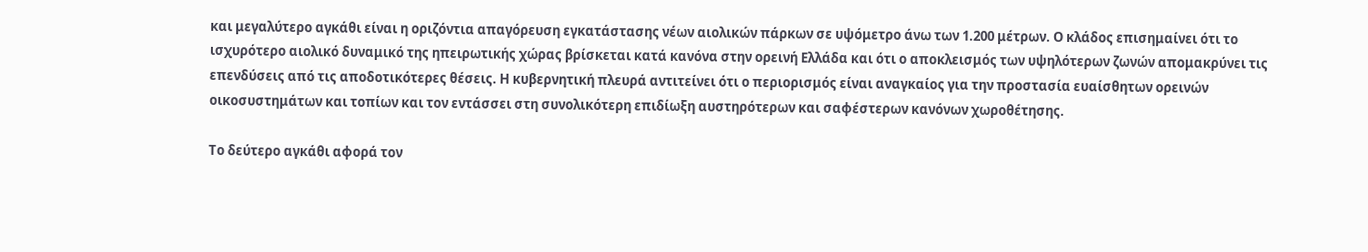και μεγαλύτερο αγκάθι είναι η οριζόντια απαγόρευση εγκατάστασης νέων αιολικών πάρκων σε υψόμετρο άνω των 1.200 μέτρων. Ο κλάδος επισημαίνει ότι το ισχυρότερο αιολικό δυναμικό της ηπειρωτικής χώρας βρίσκεται κατά κανόνα στην ορεινή Ελλάδα και ότι ο αποκλεισμός των υψηλότερων ζωνών απομακρύνει τις επενδύσεις από τις αποδοτικότερες θέσεις. Η κυβερνητική πλευρά αντιτείνει ότι ο περιορισμός είναι αναγκαίος για την προστασία ευαίσθητων ορεινών οικοσυστημάτων και τοπίων και τον εντάσσει στη συνολικότερη επιδίωξη αυστηρότερων και σαφέστερων κανόνων χωροθέτησης.

Το δεύτερο αγκάθι αφορά τον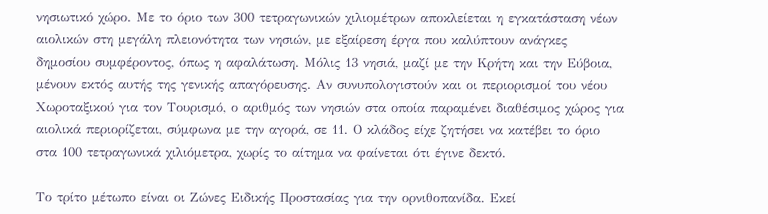νησιωτικό χώρο. Με το όριο των 300 τετραγωνικών χιλιομέτρων αποκλείεται η εγκατάσταση νέων αιολικών στη μεγάλη πλειονότητα των νησιών, με εξαίρεση έργα που καλύπτουν ανάγκες δημοσίου συμφέροντος, όπως η αφαλάτωση. Μόλις 13 νησιά, μαζί με την Κρήτη και την Εύβοια, μένουν εκτός αυτής της γενικής απαγόρευσης. Αν συνυπολογιστούν και οι περιορισμοί του νέου Χωροταξικού για τον Τουρισμό, ο αριθμός των νησιών στα οποία παραμένει διαθέσιμος χώρος για αιολικά περιορίζεται, σύμφωνα με την αγορά, σε 11. Ο κλάδος είχε ζητήσει να κατέβει το όριο στα 100 τετραγωνικά χιλιόμετρα, χωρίς το αίτημα να φαίνεται ότι έγινε δεκτό.

Το τρίτο μέτωπο είναι οι Ζώνες Ειδικής Προστασίας για την ορνιθοπανίδα. Εκεί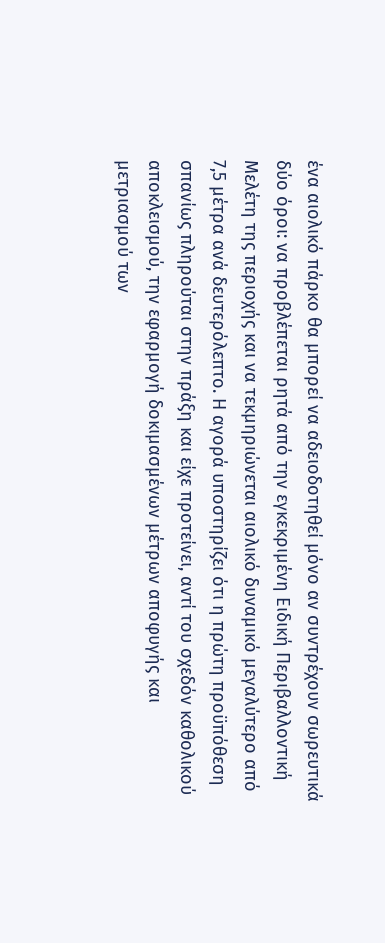ένα αιολικό πάρκο θα μπορεί να αδειοδοτηθεί μόνο αν συντρέχουν σωρευτικά δύο όροι: να προβλέπεται ρητά από την εγκεκριμένη Ειδική Περιβαλλοντική Μελέτη της περιοχής και να τεκμηριώνεται αιολικό δυναμικό μεγαλύτερο από 7,5 μέτρα ανά δευτερόλεπτο. Η αγορά υποστηρίζει ότι η πρώτη προϋπόθεση σπανίως πληρούται στην πράξη και είχε προτείνει, αντί του σχεδόν καθολικού αποκλεισμού, την εφαρμογή δοκιμασμένων μέτρων αποφυγής και μετριασμού των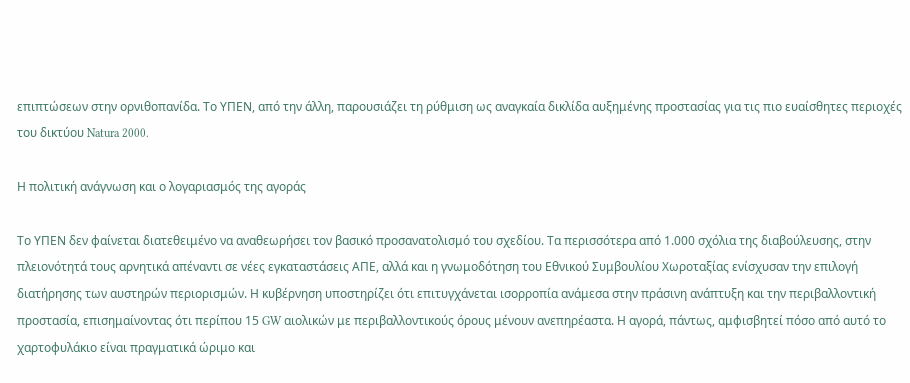επιπτώσεων στην ορνιθοπανίδα. Το ΥΠΕΝ, από την άλλη, παρουσιάζει τη ρύθμιση ως αναγκαία δικλίδα αυξημένης προστασίας για τις πιο ευαίσθητες περιοχές του δικτύου Natura 2000.

Η πολιτική ανάγνωση και ο λογαριασμός της αγοράς

Το ΥΠΕΝ δεν φαίνεται διατεθειμένο να αναθεωρήσει τον βασικό προσανατολισμό του σχεδίου. Τα περισσότερα από 1.000 σχόλια της διαβούλευσης, στην πλειονότητά τους αρνητικά απέναντι σε νέες εγκαταστάσεις ΑΠΕ, αλλά και η γνωμοδότηση του Εθνικού Συμβουλίου Χωροταξίας ενίσχυσαν την επιλογή διατήρησης των αυστηρών περιορισμών. Η κυβέρνηση υποστηρίζει ότι επιτυγχάνεται ισορροπία ανάμεσα στην πράσινη ανάπτυξη και την περιβαλλοντική προστασία, επισημαίνοντας ότι περίπου 15 GW αιολικών με περιβαλλοντικούς όρους μένουν ανεπηρέαστα. Η αγορά, πάντως, αμφισβητεί πόσο από αυτό το χαρτοφυλάκιο είναι πραγματικά ώριμο και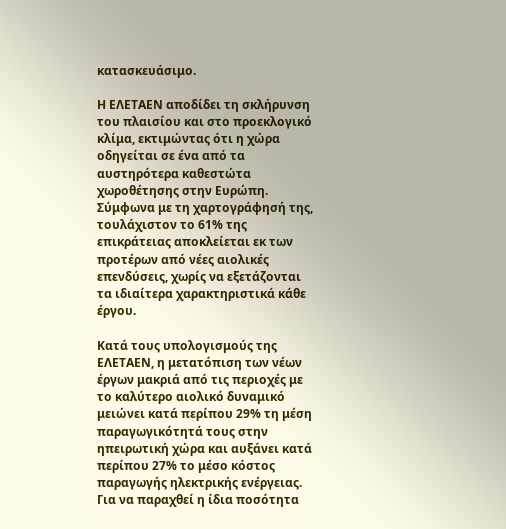κατασκευάσιμο.

Η ΕΛΕΤΑΕΝ αποδίδει τη σκλήρυνση του πλαισίου και στο προεκλογικό κλίμα, εκτιμώντας ότι η χώρα οδηγείται σε ένα από τα αυστηρότερα καθεστώτα χωροθέτησης στην Ευρώπη. Σύμφωνα με τη χαρτογράφησή της, τουλάχιστον το 61% της επικράτειας αποκλείεται εκ των προτέρων από νέες αιολικές επενδύσεις, χωρίς να εξετάζονται τα ιδιαίτερα χαρακτηριστικά κάθε έργου.

Κατά τους υπολογισμούς της ΕΛΕΤΑΕΝ, η μετατόπιση των νέων έργων μακριά από τις περιοχές με το καλύτερο αιολικό δυναμικό μειώνει κατά περίπου 29% τη μέση παραγωγικότητά τους στην ηπειρωτική χώρα και αυξάνει κατά περίπου 27% το μέσο κόστος παραγωγής ηλεκτρικής ενέργειας. Για να παραχθεί η ίδια ποσότητα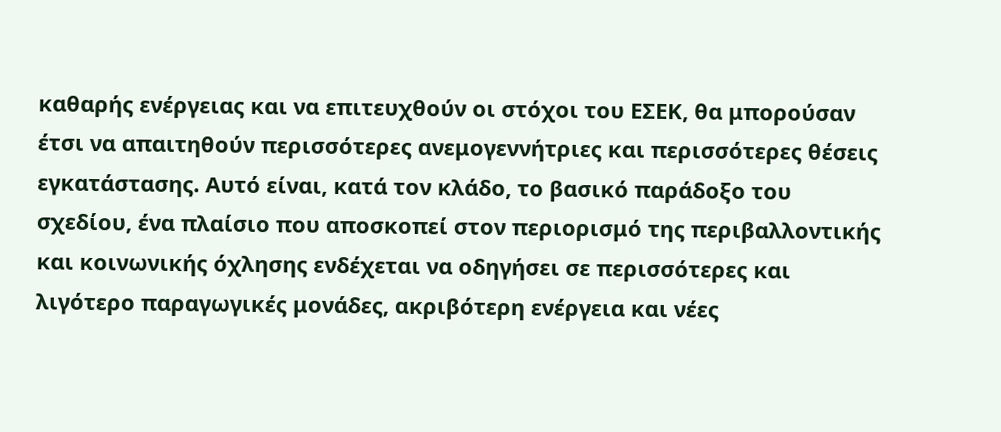καθαρής ενέργειας και να επιτευχθούν οι στόχοι του ΕΣΕΚ, θα μπορούσαν έτσι να απαιτηθούν περισσότερες ανεμογεννήτριες και περισσότερες θέσεις εγκατάστασης. Αυτό είναι, κατά τον κλάδο, το βασικό παράδοξο του σχεδίου, ένα πλαίσιο που αποσκοπεί στον περιορισμό της περιβαλλοντικής και κοινωνικής όχλησης ενδέχεται να οδηγήσει σε περισσότερες και λιγότερο παραγωγικές μονάδες, ακριβότερη ενέργεια και νέες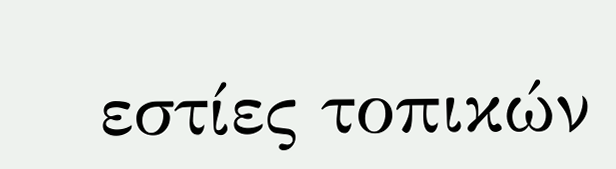εστίες τοπικών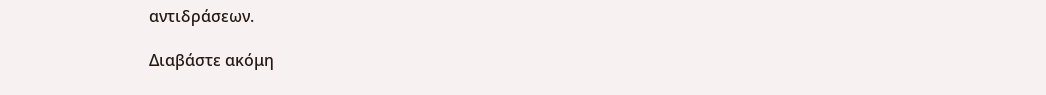αντιδράσεων.

Διαβάστε ακόμη